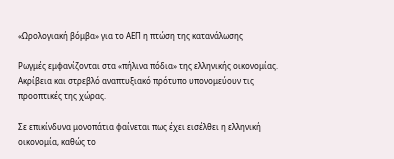«Ωρολογιακή βόμβα» για το ΑΕΠ η πτώση της κατανάλωσης

Ρωγμές εμφανίζονται στα «πήλινα πόδια» της ελληνικής οικονομίας. Ακρίβεια και στρεβλό αναπτυξιακό πρότυπο υπονομεύουν τις προοπτικές της χώρας.

Σε επικίνδυνα μονοπάτια φαίνεται πως έχει εισέλθει η ελληνική οικονομία, καθώς το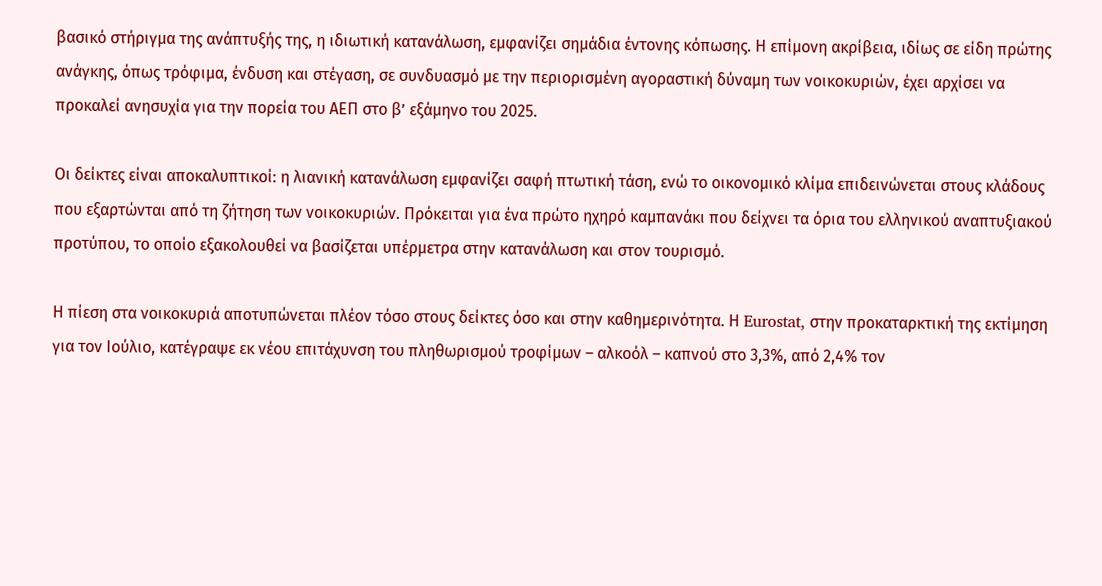βασικό στήριγμα της ανάπτυξής της, η ιδιωτική κατανάλωση, εμφανίζει σημάδια έντονης κόπωσης. Η επίμονη ακρίβεια, ιδίως σε είδη πρώτης ανάγκης, όπως τρόφιμα, ένδυση και στέγαση, σε συνδυασμό με την περιορισμένη αγοραστική δύναμη των νοικοκυριών, έχει αρχίσει να προκαλεί ανησυχία για την πορεία του ΑΕΠ στο β’ εξάμηνο του 2025.

Οι δείκτες είναι αποκαλυπτικοί: η λιανική κατανάλωση εμφανίζει σαφή πτωτική τάση, ενώ το οικονομικό κλίμα επιδεινώνεται στους κλάδους που εξαρτώνται από τη ζήτηση των νοικοκυριών. Πρόκειται για ένα πρώτο ηχηρό καμπανάκι που δείχνει τα όρια του ελληνικού αναπτυξιακού προτύπου, το οποίο εξακολουθεί να βασίζεται υπέρμετρα στην κατανάλωση και στον τουρισμό.

Η πίεση στα νοικοκυριά αποτυπώνεται πλέον τόσο στους δείκτες όσο και στην καθημερινότητα. Η Eurostat, στην προκαταρκτική της εκτίμηση για τον Ιούλιο, κατέγραψε εκ νέου επιτάχυνση του πληθωρισμού τροφίμων – αλκοόλ – καπνού στο 3,3%, από 2,4% τον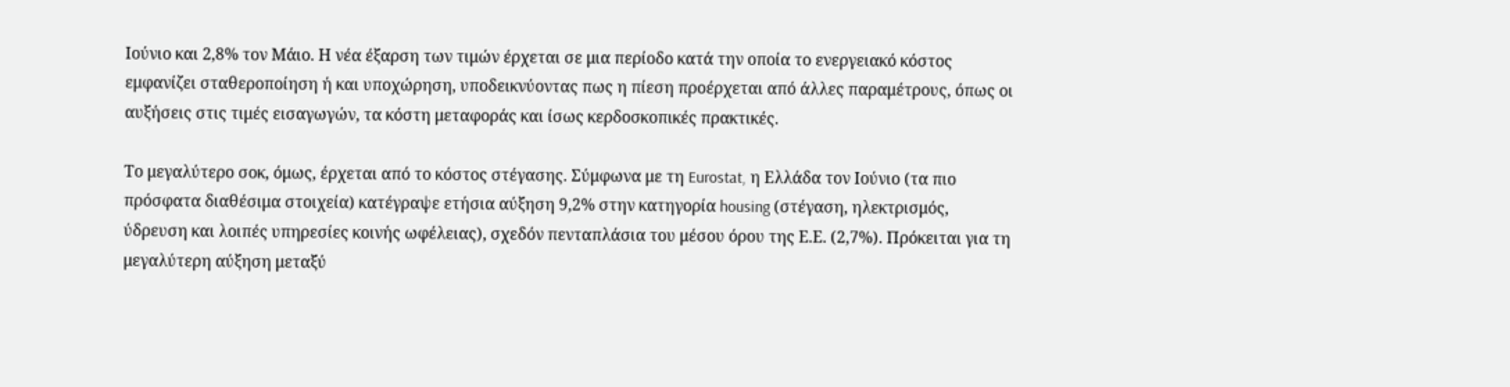Ιούνιο και 2,8% τον Μάιο. Η νέα έξαρση των τιμών έρχεται σε μια περίοδο κατά την οποία το ενεργειακό κόστος εμφανίζει σταθεροποίηση ή και υποχώρηση, υποδεικνύοντας πως η πίεση προέρχεται από άλλες παραμέτρους, όπως οι αυξήσεις στις τιμές εισαγωγών, τα κόστη μεταφοράς και ίσως κερδοσκοπικές πρακτικές.

Το μεγαλύτερο σοκ, όμως, έρχεται από το κόστος στέγασης. Σύμφωνα με τη Eurostat, η Ελλάδα τον Ιούνιο (τα πιο πρόσφατα διαθέσιμα στοιχεία) κατέγραψε ετήσια αύξηση 9,2% στην κατηγορία housing (στέγαση, ηλεκτρισμός, ύδρευση και λοιπές υπηρεσίες κοινής ωφέλειας), σχεδόν πενταπλάσια του μέσου όρου της Ε.Ε. (2,7%). Πρόκειται για τη μεγαλύτερη αύξηση μεταξύ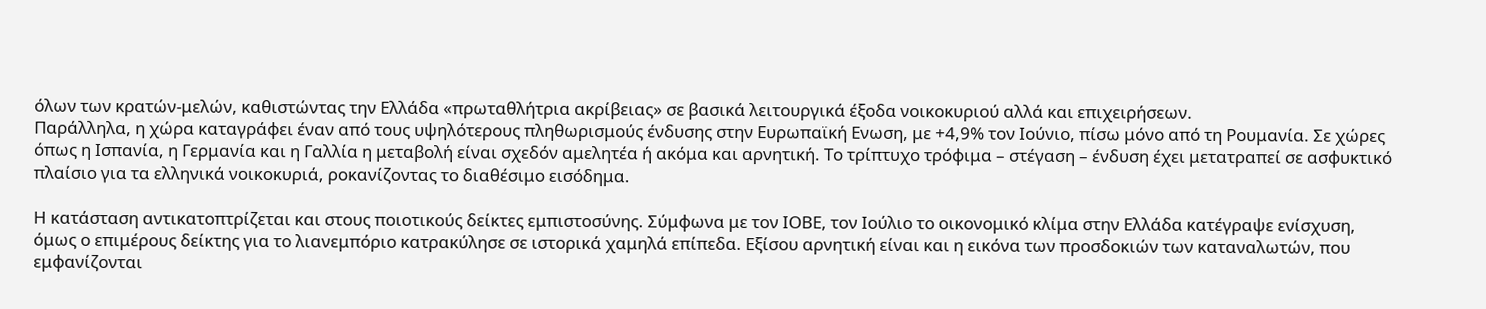όλων των κρατών-μελών, καθιστώντας την Ελλάδα «πρωταθλήτρια ακρίβειας» σε βασικά λειτουργικά έξοδα νοικοκυριού αλλά και επιχειρήσεων.
Παράλληλα, η χώρα καταγράφει έναν από τους υψηλότερους πληθωρισμούς ένδυσης στην Ευρωπαϊκή Ενωση, με +4,9% τον Ιούνιο, πίσω μόνο από τη Ρουμανία. Σε χώρες όπως η Ισπανία, η Γερμανία και η Γαλλία η μεταβολή είναι σχεδόν αμελητέα ή ακόμα και αρνητική. Το τρίπτυχο τρόφιμα – στέγαση – ένδυση έχει μετατραπεί σε ασφυκτικό πλαίσιο για τα ελληνικά νοικοκυριά, ροκανίζοντας το διαθέσιμο εισόδημα.

Η κατάσταση αντικατοπτρίζεται και στους ποιοτικούς δείκτες εμπιστοσύνης. Σύμφωνα με τον ΙΟΒΕ, τον Ιούλιο το οικονομικό κλίμα στην Ελλάδα κατέγραψε ενίσχυση, όμως ο επιμέρους δείκτης για το λιανεμπόριο κατρακύλησε σε ιστορικά χαμηλά επίπεδα. Εξίσου αρνητική είναι και η εικόνα των προσδοκιών των καταναλωτών, που εμφανίζονται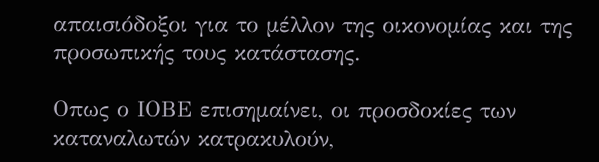απαισιόδοξοι για το μέλλον της οικονομίας και της προσωπικής τους κατάστασης.

Οπως ο ΙΟΒΕ επισημαίνει, οι προσδοκίες των καταναλωτών κατρακυλούν,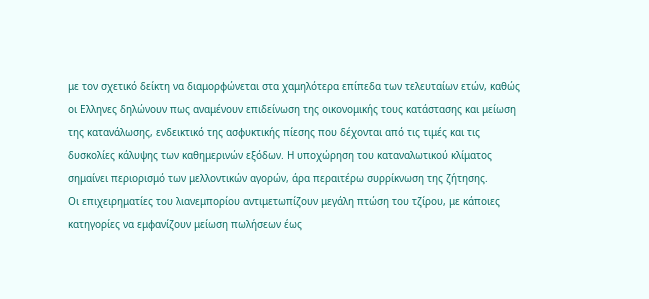με τον σχετικό δείκτη να διαμορφώνεται στα χαμηλότερα επίπεδα των τελευταίων ετών, καθώς οι Ελληνες δηλώνουν πως αναμένουν επιδείνωση της οικονομικής τους κατάστασης και μείωση της κατανάλωσης, ενδεικτικό της ασφυκτικής πίεσης που δέχονται από τις τιμές και τις δυσκολίες κάλυψης των καθημερινών εξόδων. Η υποχώρηση του καταναλωτικού κλίματος σημαίνει περιορισμό των μελλοντικών αγορών, άρα περαιτέρω συρρίκνωση της ζήτησης.
Οι επιχειρηματίες του λιανεμπορίου αντιμετωπίζουν μεγάλη πτώση του τζίρου, με κάποιες κατηγορίες να εμφανίζουν μείωση πωλήσεων έως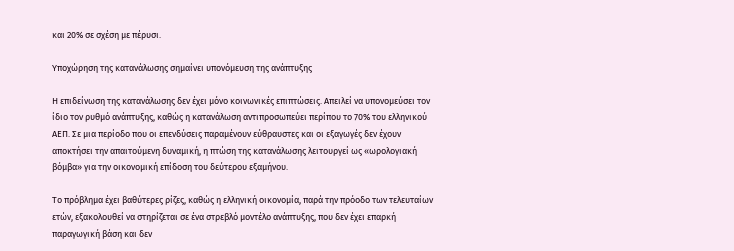και 20% σε σχέση με πέρυσι.

Υποχώρηση της κατανάλωσης σημαίνει υπονόμευση της ανάπτυξης

Η επιδείνωση της κατανάλωσης δεν έχει μόνο κοινωνικές επιπτώσεις. Απειλεί να υπονομεύσει τον ίδιο τον ρυθμό ανάπτυξης, καθώς η κατανάλωση αντιπροσωπεύει περίπου το 70% του ελληνικού ΑΕΠ. Σε μια περίοδο που οι επενδύσεις παραμένουν εύθραυστες και οι εξαγωγές δεν έχουν αποκτήσει την απαιτούμενη δυναμική, η πτώση της κατανάλωσης λειτουργεί ως «ωρολογιακή βόμβα» για την οικονομική επίδοση του δεύτερου εξαμήνου.

Το πρόβλημα έχει βαθύτερες ρίζες, καθώς η ελληνική οικονομία, παρά την πρόοδο των τελευταίων ετών, εξακολουθεί να στηρίζεται σε ένα στρεβλό μοντέλο ανάπτυξης, που δεν έχει επαρκή παραγωγική βάση και δεν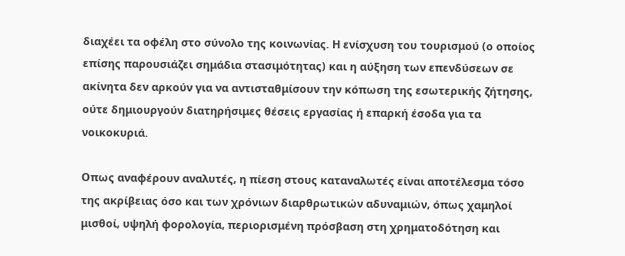διαχέει τα οφέλη στο σύνολο της κοινωνίας. Η ενίσχυση του τουρισμού (ο οποίος επίσης παρουσιάζει σημάδια στασιμότητας) και η αύξηση των επενδύσεων σε ακίνητα δεν αρκούν για να αντισταθμίσουν την κόπωση της εσωτερικής ζήτησης, ούτε δημιουργούν διατηρήσιμες θέσεις εργασίας ή επαρκή έσοδα για τα νοικοκυριά.

Οπως αναφέρουν αναλυτές, η πίεση στους καταναλωτές είναι αποτέλεσμα τόσο της ακρίβειας όσο και των χρόνιων διαρθρωτικών αδυναμιών, όπως χαμηλοί μισθοί, υψηλή φορολογία, περιορισμένη πρόσβαση στη χρηματοδότηση και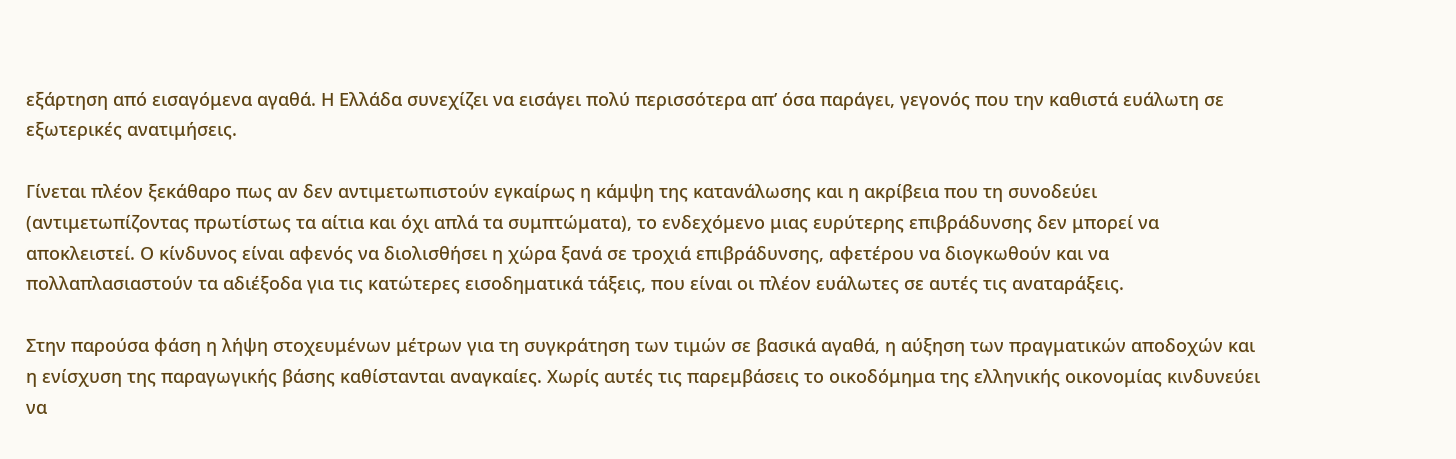εξάρτηση από εισαγόμενα αγαθά. Η Ελλάδα συνεχίζει να εισάγει πολύ περισσότερα απ’ όσα παράγει, γεγονός που την καθιστά ευάλωτη σε εξωτερικές ανατιμήσεις.

Γίνεται πλέον ξεκάθαρο πως αν δεν αντιμετωπιστούν εγκαίρως η κάμψη της κατανάλωσης και η ακρίβεια που τη συνοδεύει (αντιμετωπίζοντας πρωτίστως τα αίτια και όχι απλά τα συμπτώματα), το ενδεχόμενο μιας ευρύτερης επιβράδυνσης δεν μπορεί να αποκλειστεί. Ο κίνδυνος είναι αφενός να διολισθήσει η χώρα ξανά σε τροχιά επιβράδυνσης, αφετέρου να διογκωθούν και να πολλαπλασιαστούν τα αδιέξοδα για τις κατώτερες εισοδηματικά τάξεις, που είναι οι πλέον ευάλωτες σε αυτές τις αναταράξεις.

Στην παρούσα φάση η λήψη στοχευμένων μέτρων για τη συγκράτηση των τιμών σε βασικά αγαθά, η αύξηση των πραγματικών αποδοχών και η ενίσχυση της παραγωγικής βάσης καθίστανται αναγκαίες. Χωρίς αυτές τις παρεμβάσεις το οικοδόμημα της ελληνικής οικονομίας κινδυνεύει να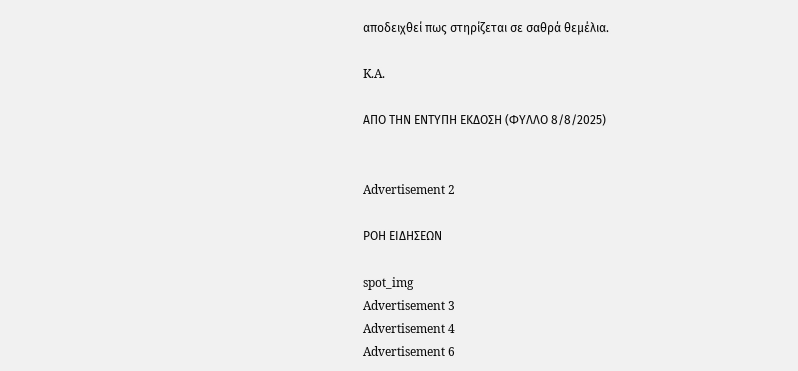αποδειχθεί πως στηρίζεται σε σαθρά θεμέλια.

K.A.

ΑΠΟ ΤΗΝ ΕΝΤΥΠΗ ΕΚΔΟΣΗ (ΦΥΛΛΟ 8/8/2025)


Advertisement 2

ΡΟΗ ΕΙΔΗΣΕΩΝ

spot_img
Advertisement 3
Advertisement 4
Advertisement 6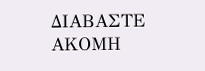ΔΙΑΒΑΣΤΕ ΑΚΟΜΗ